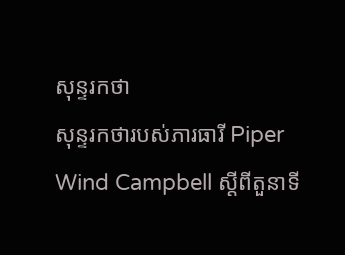សុន្ទរកថា
សុន្ទរកថារបស់ភារធារី Piper Wind Campbell ស្តីពីតួនាទី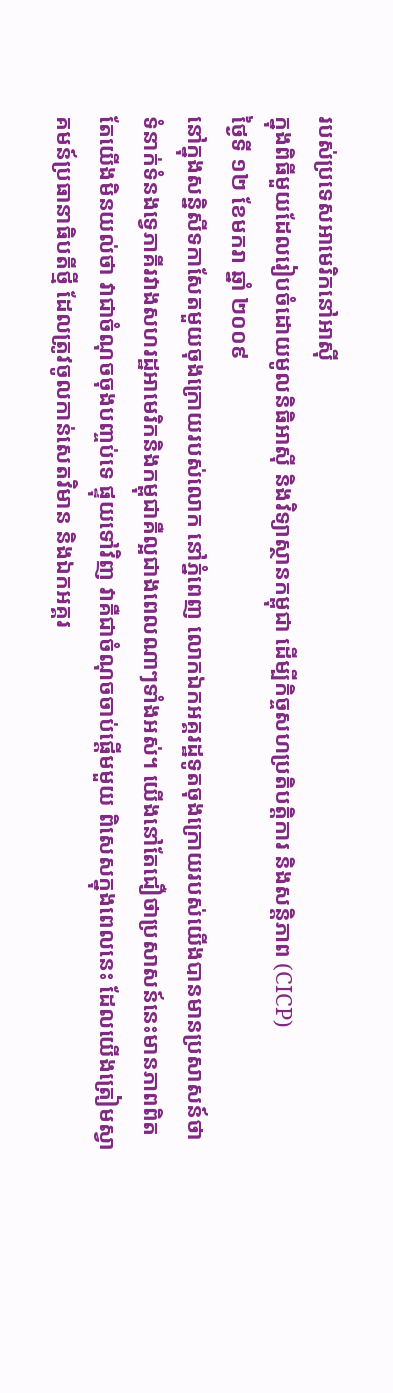របស់ប្រទេសអាមេរិកនៅអាស៊ី
ក្នុងពិធីមួយដែលរៀបចំដោយមូលនិធិអាស៊ី និងវិទ្យាស្ថានកម្ពុជា ដើម្បីកិច្ចសហប្រតិបត្តិការ និងសន្តិភាព (CICP)
ថ្ងៃទី ១២ ខែមករា ឆ្នាំ ២០០៩
នៅក្នុងសន្និសីទកាសែតមួយចុងក្រោយរបស់លោក នៅភ្នំពេញ លោកឯកអគ្គរដ្ឋទូតចុងក្រោយរបស់យើងបានមានប្រសាសន៍ថា ទំនាក់ទំនងទ្វេភាគីរវាងសហរដ្ឋអាមេរិកនិងកម្ពុជាគឺល្អជាងពេលណាៗទាំងអស់។ យើងនៅតែជឿថាប្រសាសន៍នេះមានភាពពិត តែយើងមិនយល់ថា វាជាចំណុចចុងបញ្ចប់ទេ ផ្ទុយទៅវិញ វាគឺជាចំណុចចាប់ផ្តើមមួយ ពិសេសក្នុងពេលនេះ ដែលយើងត្រៀមស្វាគមន៍ប្រធានាធិបតីថ្មី ដែលត្រូវចូលកាន់សេតវិមាន និងឯកអគ្គរ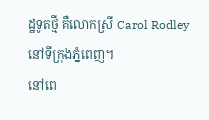ដ្ឋទូតថ្មី គឺលោកស្រី Carol Rodley នៅទីក្រុងភ្នំពេញ។
នៅពេ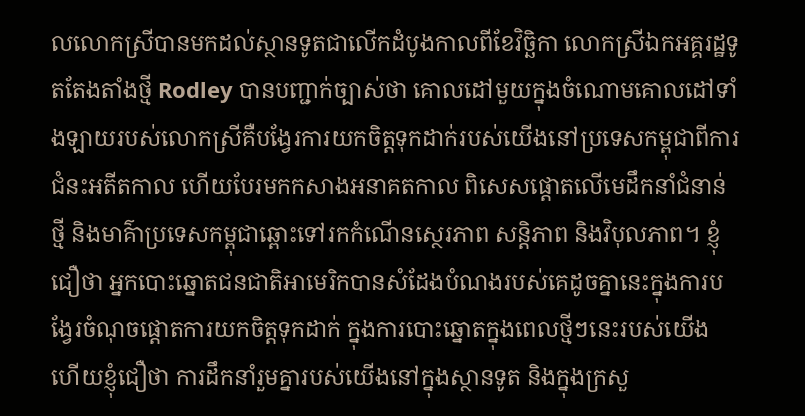លលោកស្រីបានមកដល់ស្ថានទូតជាលើកដំបូងកាលពីខែវិច្ឆិកា លោកស្រីឯកអគ្គរដ្ឋទូតតែងតាំងថ្មី Rodley បានបញ្ជាក់ច្បាស់ថា គោលដៅមួយក្នុងចំណោមគោលដៅទាំងឡាយរបស់លោកស្រីគឺបង្វែរការយកចិត្តទុកដាក់របស់យើងនៅប្រទេសកម្ពុជាពីការជំនះអតីតកាល ហើយបែរមកកសាងអនាគតកាល ពិសេសផ្តោតលើមេដឹកនាំជំនាន់ថ្មី និងមាគ៌ាប្រទេសកម្ពុជាឆ្ពោះទៅរកកំណើនស្ថេរភាព សន្តិភាព និងវិបុលភាព។ ខ្ញុំជឿថា អ្នកបោះឆ្នោតជនជាតិអាមេរិកបានសំដែងបំណងរបស់គេដូចគ្នានេះក្នុងការបង្វែរចំណុចផ្តោតការយកចិត្តទុកដាក់ ក្នុងការបោះឆ្នោតក្នុងពេលថ្មីៗនេះរបស់យើង ហើយខ្ញុំជឿថា ការដឹកនាំរួមគ្នារបស់យើងនៅក្នុងស្ថានទូត និងក្នុងក្រសួ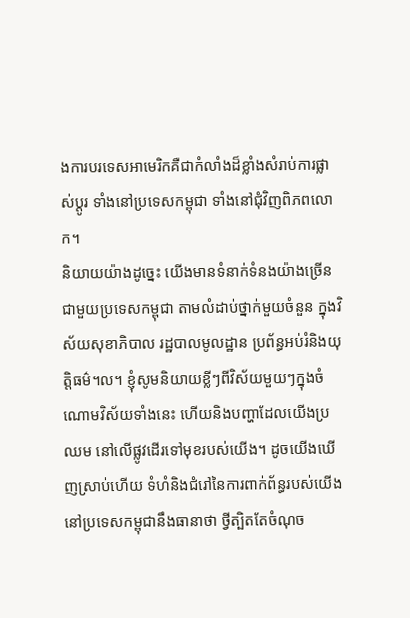ងការបរទេសអាមេរិកគឺជាកំលាំងដ៏ខ្លាំងសំរាប់ការផ្លាស់ប្តូរ ទាំងនៅប្រទេសកម្ពុជា ទាំងនៅជុំវិញពិភពលោក។
និយាយយ៉ាងដូច្នេះ យើងមានទំនាក់ទំនងយ៉ាងច្រើនជាមួយប្រទេសកម្ពុជា តាមលំដាប់ថ្នាក់មួយចំនួន ក្នុងវិស័យសុខាភិបាល រដ្ឋបាលមូលដ្ឋាន ប្រព័ន្ធអប់រំនិងយុត្តិធម៌។ល។ ខ្ញុំសូមនិយាយខ្លីៗពីវិស័យមួយៗក្នុងចំណោមវិស័យទាំងនេះ ហើយនិងបញ្ហាដែលយើងប្រឈម នៅលើផ្លូវដើរទៅមុខរបស់យើង។ ដូចយើងឃើញស្រាប់ហើយ ទំហំនិងជំរៅនៃការពាក់ព័ន្ធរបស់យើងនៅប្រទេសកម្ពុជានឹងធានាថា ថ្វីត្បិតតែចំណុច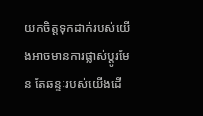យកចិត្តទុកដាក់របស់យើងអាចមានការផ្លាស់ប្តូរមែន តែឆន្ទៈរបស់យើងដើ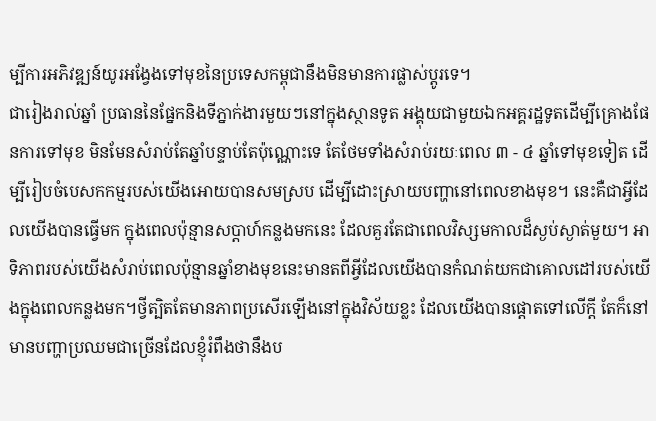ម្បីការអភិវឌ្ឍន៍យូរអង្វែងទៅមុខនៃប្រទេសកម្ពុជានឹងមិនមានការផ្លាស់ប្តូរទេ។
ជារៀងរាល់ឆ្នាំ ប្រធាននៃផ្នែកនិងទីភ្នាក់ងារមួយៗនៅក្នុងស្ថានទូត អង្គុយជាមួយឯកអគ្គរដ្ឋទូតដើម្បីគ្រោងផែនការទៅមុខ មិនមែនសំរាប់តែឆ្នាំបន្ទាប់តែប៉ុណ្ណោះទេ តែថែមទាំងសំរាប់រយៈពេល ៣ - ៤ ឆ្នាំទៅមុខទៀត ដើម្បីរៀបចំបេសកកម្មរបស់យើងអោយបានសមស្រប ដើម្បីដោះស្រាយបញ្ហានៅពេលខាងមុខ។ នេះគឺជាអ្វីដែលយើងបានធ្វើមក ក្នុងពេលប៉ុន្មានសប្តាហ៍កន្លងមកនេះ ដែលគួរតែជាពេលវិស្សមកាលដ៏ស្ងប់ស្ងាត់មួយ។ អាទិភាពរបស់យើងសំរាប់ពេលប៉ុន្មានឆ្នាំខាងមុខនេះមានតពីអ្វីដែលយើងបានកំណត់យកជាគោលដៅរបស់យើងក្នុងពេលកន្លងមក។ថ្វីត្បិតតែមានភាពប្រសើរឡើងនៅក្នុងវិស័យខ្លះ ដែលយើងបានផ្តោតទៅលើក្តី តែក៏នៅមានបញ្ហាប្រឈមជាច្រើនដែលខ្ញុំរំពឹងថានឹងប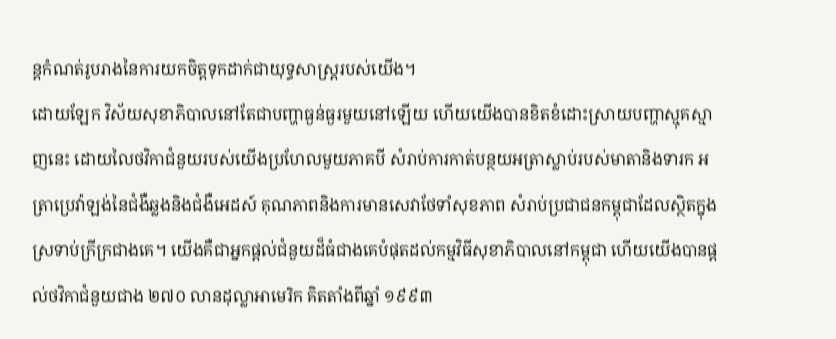ន្តកំណត់រូបរាងនៃការយកចិត្តទុកដាក់ជាយុទ្ធសាស្រ្តរបស់យើង។
ដោយឡែក វិស័យសុខាភិបាលនៅតែជាបញ្ហាធ្ងន់ធ្ងរមួយនៅឡើយ ហើយយើងបានខិតខំដោះស្រាយបញ្ហាស្មុគស្មាញនេះ ដោយលៃថវិកាជំនួយរបស់យើងប្រហែលមួយភាគបី សំរាប់ការកាត់បន្ថយអត្រាស្លាប់របស់មាតានិងទារក អត្រាប្រេវ៉ាឡង់នៃជំងឺឆ្លងនិងជំងឺអេដស៍ គុណភាពនិងការមានសេវាថែទាំសុខភាព សំរាប់ប្រជាជនកម្ពុជាដែលស្ថិតក្នុងស្រទាប់ក្រីក្រជាងគេ។ យើងគឺជាអ្នកផ្តល់ជំនួយដ៏ធំជាងគេបំផុតដល់កម្មវិធីសុខាភិបាលនៅកម្ពុជា ហើយយើងបានផ្តល់ថវិកាជំនួយជាង ២៧០ លានដុល្លាអាមេរិក គិតតាំងពីឆ្នាំ ១៩៩៣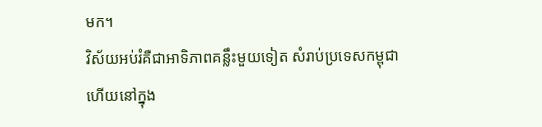មក។
វិស័យអប់រំគឺជាអាទិភាពគន្លឹះមួយទៀត សំរាប់ប្រទេសកម្ពុជា ហើយនៅក្នុង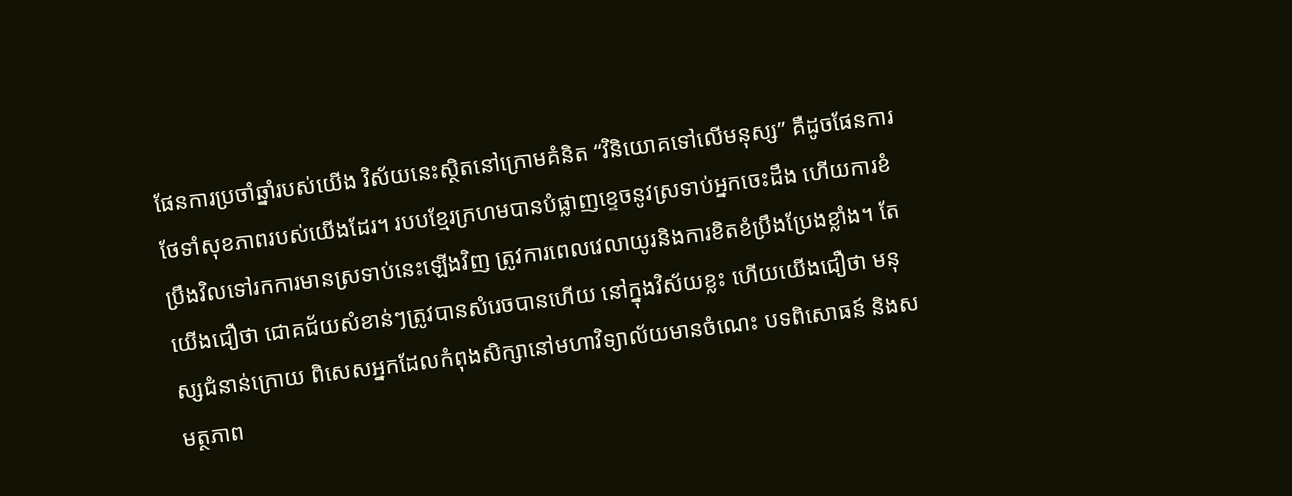ផែនការប្រចាំឆ្នាំរបស់យើង វិស័យនេះស្ថិតនៅក្រោមគំនិត “វិនិយោគទៅលើមនុស្ស” គឺដូចផែនការថែទាំសុខភាពរបស់យើងដែរ។ របបខ្មែរក្រហមបានបំផ្លាញខ្ទេចនូវស្រទាប់អ្នកចេះដឹង ហើយការខំប្រឹងវិលទៅរកការមានស្រទាប់នេះឡើងវិញ ត្រូវការពេលវេលាយូរនិងការខិតខំប្រឹងប្រែងខ្លាំង។ តែយើងជឿថា ជោគជ័យសំខាន់ៗត្រូវបានសំរេចបានហើយ នៅក្នុងវិស័យខ្លះ ហើយយើងជឿថា មនុស្សជំនាន់ក្រោយ ពិសេសអ្នកដែលកំពុងសិក្សានៅមហាវិទ្យាល័យមានចំណេះ បទពិសោធន៍ និងសមត្ថភាព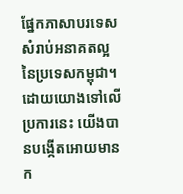ផ្នែកភាសាបរទេស សំរាប់អនាគតល្អនៃប្រទេសកម្ពុជា។ដោយយោងទៅលើប្រការនេះ យើងបានបង្កើតអោយមានក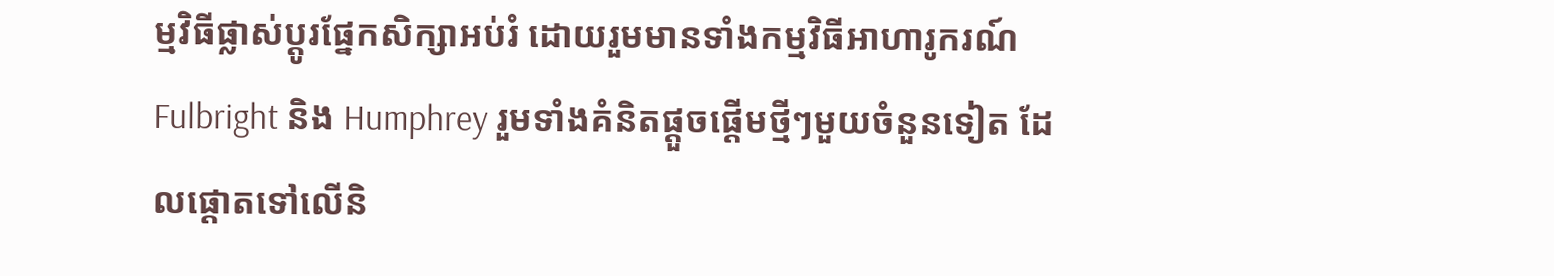ម្មវិធីផ្លាស់ប្តូរផ្នែកសិក្សាអប់រំ ដោយរួមមានទាំងកម្មវិធីអាហារូករណ៍ Fulbright និង Humphrey រួមទាំងគំនិតផ្តួចផ្តើមថ្មីៗមួយចំនួនទៀត ដែលផ្តោតទៅលើនិ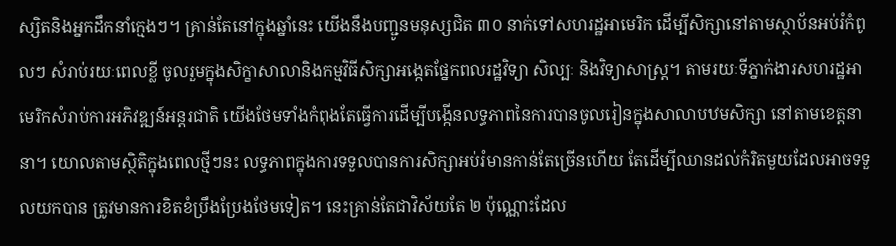ស្សិតនិងអ្នកដឹកនាំក្មេងៗ។ គ្រាន់តែនៅក្នុងឆ្នាំនេះ យើងនឹងបញ្ជូនមនុស្សជិត ៣០ នាក់ទៅសហរដ្ឋអាមេរិក ដើម្បីសិក្សានៅតាមស្ថាប័នអប់រំកំពូលៗ សំរាប់រយៈពេលខ្លី ចូលរួមក្នុងសិក្ខាសាលានិងកម្មវិធីសិក្សាអង្កេតផ្នែកពលរដ្ឋវិទ្យា សិល្បៈ និងវិទ្យាសាស្រ្ត។ តាមរយៈទីភ្នាក់ងារសហរដ្ឋអាមេរិកសំរាប់ការអភិវឌ្ឍន៍អន្តរជាតិ យើងថែមទាំងកំពុងតែធ្វើការដើម្បីបង្កើនលទ្ធភាពនៃការបានចូលរៀនក្នុងសាលាបឋមសិក្សា នៅតាមខេត្តនានា។ យោលតាមស្ថិតិក្នុងពេលថ្មីៗនះ លទ្ធភាពក្នុងការទទួលបានការសិក្សាអប់រំមានកាន់តែច្រើនហើយ តែដើម្បីឈានដល់កំរិតមួយដែលអាចទទួលយកបាន ត្រូវមានការខិតខំប្រឹងប្រែងថែមទៀត។ នេះគ្រាន់តែជាវិស័យតែ ២ ប៉ុណ្ណោះដែល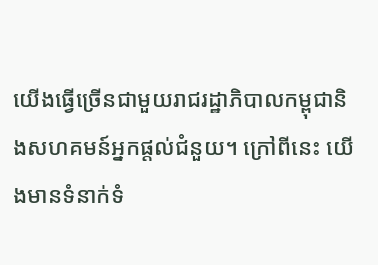យើងធ្វើច្រើនជាមួយរាជរដ្ឋាភិបាលកម្ពុជានិងសហគមន៍អ្នកផ្តល់ជំនួយ។ ក្រៅពីនេះ យើងមានទំនាក់ទំ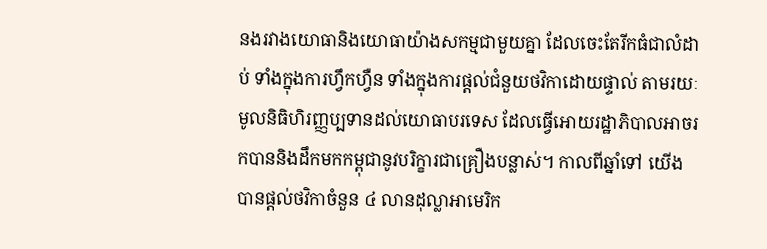នងរវាងយោធានិងយោធាយ៉ាងសកម្មជាមួយគ្នា ដែលចេះតែរីកធំជាលំដាប់ ទាំងក្នុងការហ្វឹកហ្វឺន ទាំងក្នុងការផ្តល់ជំនួយថវិកាដោយផ្ទាល់ តាមរយៈមូលនិធិហិរញ្ញប្បទានដល់យោធាបរទេស ដែលធ្វើអោយរដ្ឋាភិបាលអាចរកបាននិងដឹកមកកម្ពុជានូវបរិក្ខារជាគ្រឿងបន្លាស់។ កាលពីឆ្នាំទៅ យើងបានផ្តល់ថវិកាចំនួន ៤ លានដុល្លាអាមេរិក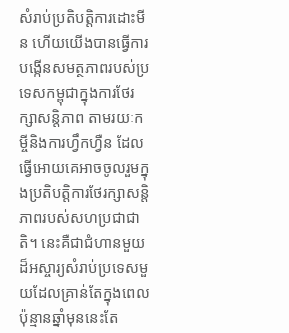សំរាប់ប្រតិបតិ្តការដោះមីន ហើយយើងបានធ្វើការបង្កើនសមត្ថភាពរបស់ប្រទេសកម្ពុជាក្នុងការថែរក្សាសន្តិភាព តាមរយៈកម្ចីនិងការហ្វឹកហ្វឺន ដែលធ្វើអោយគេអាចចូលរួមក្នុងប្រតិបតិ្តការថែរក្សាសន្តិភាពរបស់សហប្រជាជាតិ។ នេះគឺជាជំហានមួយដ៏អស្ចារ្យសំរាប់ប្រទេសមួយដែលគ្រាន់តែក្នុងពេលប៉ុន្មានឆ្នាំមុននេះតែ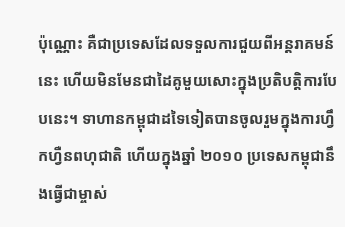ប៉ុណ្ណោះ គឺជាប្រទេសដែលទទួលការជួយពីអន្តរាគមន៍នេះ ហើយមិនមែនជាដៃគូមួយសោះក្នុងប្រតិបតិ្តការបែបនេះ។ ទាហានកម្ពុជាដទៃទៀតបានចូលរួមក្នុងការហ្វឹកហ្វឺនពហុជាតិ ហើយក្នុងឆ្នាំ ២០១០ ប្រទេសកម្ពុជានឹងធ្វើជាម្ចាស់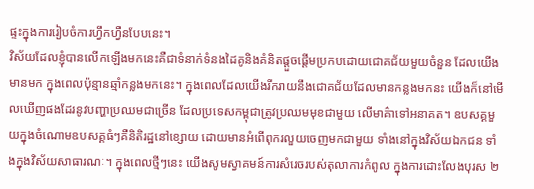ផ្ទះក្នុងការរៀបចំការហ្វឹកហ្វឺនបែបនេះ។
វិស័យដែលខ្ញុំបានលើកឡើងមកនេះគឺជាទំនាក់ទំនងដៃគូនិងគំនិតផ្តួចផ្តើមប្រកបដោយជោគជ័យមួយចំនួន ដែលយើងមានមក ក្នុងពេលប៉ុន្មានឆ្មាំកន្លងមកនេះ។ ក្នុងពេលដែលយើងរីករាយនឹងជោគជ័យដែលមានកន្លងមកនះ យើងក៏នៅមើលឃើញផងដែរនូវបញ្ហាប្រឈមជាច្រើន ដែលប្រទេសកម្ពុជាត្រូវប្រឈមមុខជាមួយ លើមាគ៌ាទៅអនាគត។ ឧបសគ្គមួយក្នុងចំណោមឧបសគ្គធំៗគឺនិតិរដ្ឋនៅខ្សោយ ដោយមានអំពើពុករលួយចេញមកជាមួយ ទាំងនៅក្នុងវិស័យឯកជន ទាំងក្នុងវិស័យសាធារណៈ។ ក្នុងពេលថ្មីៗនេះ យើងសូមស្វាគមន៍ការសំរេចរបស់តុលាការកំពូល ក្នុងការដោះលែងបុរស ២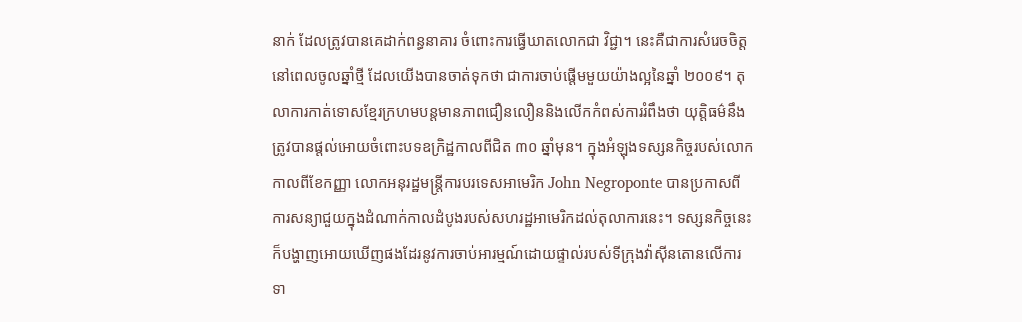នាក់ ដែលត្រូវបានគេដាក់ពន្ធនាគារ ចំពោះការធ្វើឃាតលោកជា វិជ្ជា។ នេះគឺជាការសំរេចចិត្តនៅពេលចូលឆ្នាំថ្មី ដែលយើងបានចាត់ទុកថា ជាការចាប់ផ្តើមមួយយ៉ាងល្អនៃឆ្នាំ ២០០៩។ តុលាការកាត់ទោសខ្មែរក្រហមបន្តមានភាពជឿនលឿននិងលើកកំពស់ការរំពឹងថា យុត្តិធម៌នឹងត្រូវបានផ្តល់អោយចំពោះបទឧក្រិដ្ឋកាលពីជិត ៣០ ឆ្នាំមុន។ ក្នុងអំឡុងទស្សនកិច្ចរបស់លោកកាលពីខែកញ្ញា លោកអនុរដ្ឋមន្រ្តីការបរទេសអាមេរិក John Negroponte បានប្រកាសពីការសន្យាជួយក្នុងដំណាក់កាលដំបូងរបស់សហរដ្ឋអាមេរិកដល់តុលាការនេះ។ ទស្សនកិច្ចនេះក៏បង្ហាញអោយឃើញផងដែរនូវការចាប់អារម្មណ៍ដោយផ្ទាល់របស់ទីក្រុងវ៉ាស៊ីនតោនលើការទា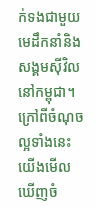ក់ទងជាមួយមេដឹកនាំនិងសង្គមស៊ីវិលនៅកម្ពុជា។
ក្រៅពីចំណុចល្អទាំងនេះ យើងមើលឃើញចំ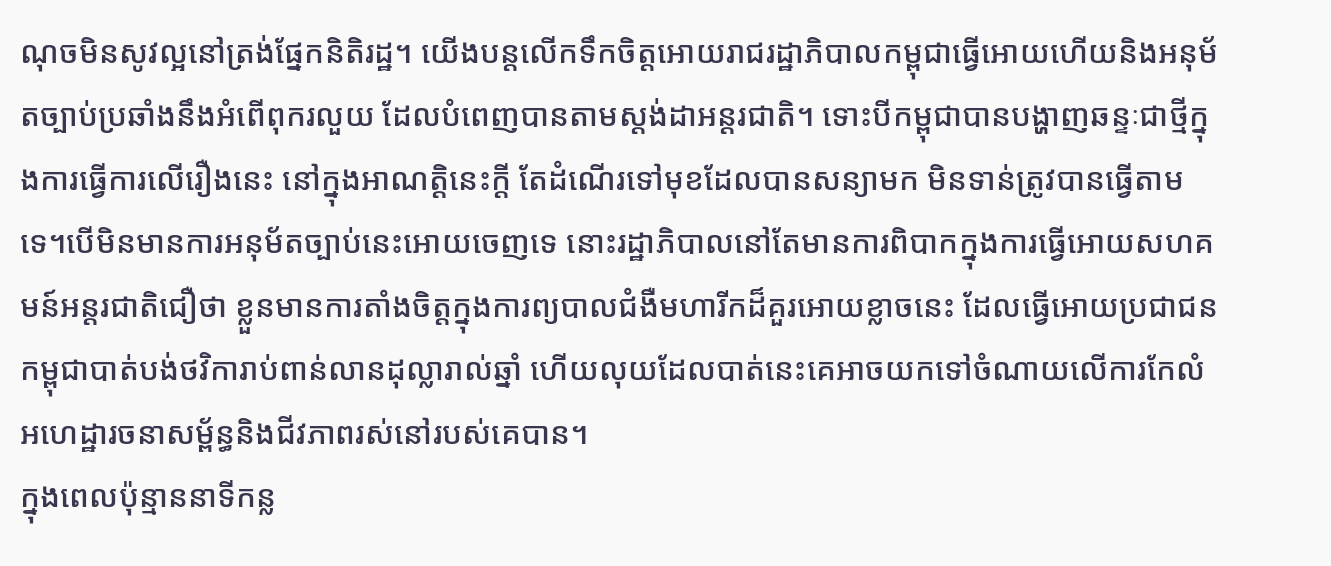ណុចមិនសូវល្អនៅត្រង់ផ្នែកនិតិរដ្ឋ។ យើងបន្តលើកទឹកចិត្តអោយរាជរដ្ឋាភិបាលកម្ពុជាធ្វើអោយហើយនិងអនុម័តច្បាប់ប្រឆាំងនឹងអំពើពុករលួយ ដែលបំពេញបានតាមស្តង់ដាអន្តរជាតិ។ ទោះបីកម្ពុជាបានបង្ហាញឆន្ទៈជាថ្មីក្នុងការធ្វើការលើរឿងនេះ នៅក្នុងអាណត្តិនេះក្តី តែដំណើរទៅមុខដែលបានសន្យាមក មិនទាន់ត្រូវបានធ្វើតាមទេ។បើមិនមានការអនុម័តច្បាប់នេះអោយចេញទេ នោះរដ្ឋាភិបាលនៅតែមានការពិបាកក្នុងការធ្វើអោយសហគមន៍អន្តរជាតិជឿថា ខ្លួនមានការតាំងចិត្តក្នុងការព្យបាលជំងឺមហារីកដ៏គួរអោយខ្លាចនេះ ដែលធ្វើអោយប្រជាជនកម្ពុជាបាត់បង់ថវិការាប់ពាន់លានដុល្លារាល់ឆ្នាំ ហើយលុយដែលបាត់នេះគេអាចយកទៅចំណាយលើការកែលំអហេដ្ឋារចនាសម្ព័ន្ធនិងជីវភាពរស់នៅរបស់គេបាន។
ក្នុងពេលប៉ុន្មាននាទីកន្ល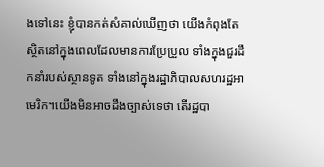ងទៅនេះ ខ្ញុំបានកត់សំគាល់ឃើញថា យើងកំពុងតែស្ថិតនៅក្នុងពេលដែលមានការប្រែប្រួល ទាំងក្នុងជួរដឹកនាំរបស់ស្ថានទូត ទាំងនៅក្នុងរដ្ឋាភិបាលសហរដ្ឋអាមេរិក។យើងមិនអាចដឹងច្បាស់ទេថា តើរដ្ឋបា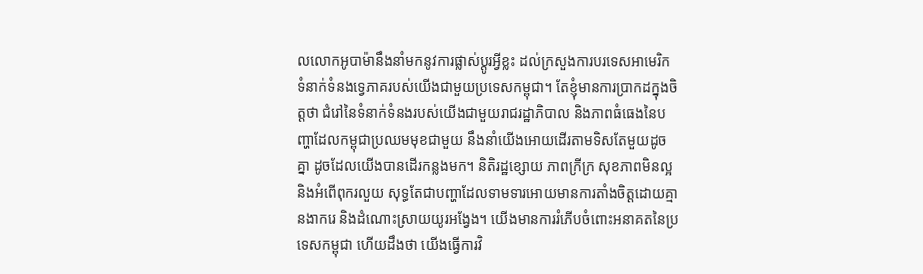លលោកអូបាម៉ានឹងនាំមកនូវការផ្លាស់ប្តូរអ្វីខ្លះ ដល់ក្រសួងការបរទេសអាមេរិក ទំនាក់ទំនងទ្វេភាគរបស់យើងជាមួយប្រទេសកម្ពុជា។ តែខ្ញុំមានការប្រាកដក្នុងចិត្តថា ជំរៅនៃទំនាក់ទំនងរបស់យើងជាមួយរាជរដ្ឋាភិបាល និងភាពធំធេងនៃបញ្ហាដែលកម្ពុជាប្រឈមមុខជាមួយ នឹងនាំយើងអោយដើរតាមទិសតែមួយដូចគ្នា ដូចដែលយើងបានដើរកន្លងមក។ និតិរដ្ឋខ្សោយ ភាពក្រីក្រ សុខភាពមិនល្អនិងអំពើពុករលួយ សុទ្ធតែជាបញ្ហាដែលទាមទារអោយមានការតាំងចិត្តដោយគ្មានងាករេ និងដំណោះស្រាយយូរអង្វែង។ យើងមានការរំភើបចំពោះអនាគតនៃប្រទេសកម្ពុជា ហើយដឹងថា យើងធ្វើការវិ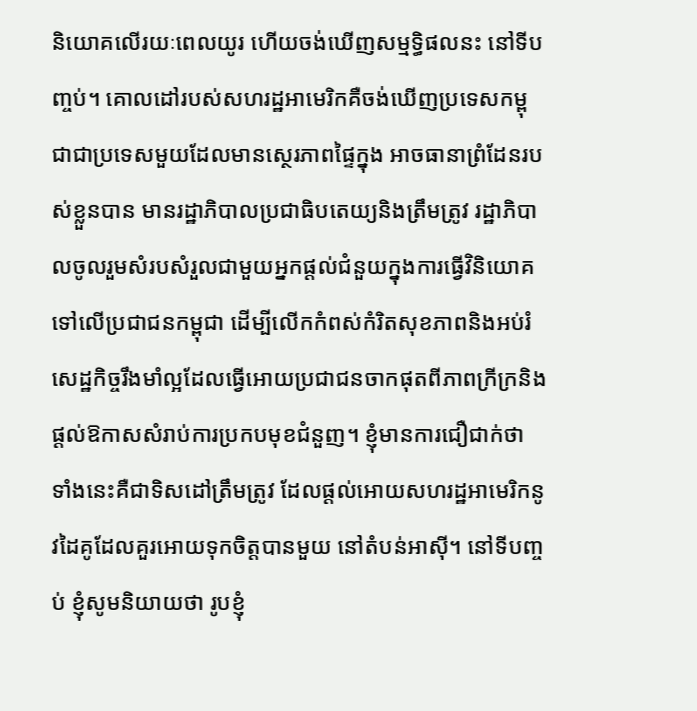និយោគលើរយៈពេលយូរ ហើយចង់ឃើញសម្មទ្ធិផលនះ នៅទីបញ្ចប់។ គោលដៅរបស់សហរដ្ឋអាមេរិកគឺចង់ឃើញប្រទេសកម្ពុជាជាប្រទេសមួយដែលមានស្ថេរភាពផ្ទៃក្នុង អាចធានាព្រំដែនរបស់ខ្លួនបាន មានរដ្ឋាភិបាលប្រជាធិបតេយ្យនិងត្រឹមត្រូវ រដ្ឋាភិបាលចូលរួមសំរបសំរួលជាមួយអ្នកផ្តល់ជំនួយក្នុងការធ្វើវិនិយោគទៅលើប្រជាជនកម្ពុជា ដើម្បីលើកកំពស់កំរិតសុខភាពនិងអប់រំ សេដ្ឋកិច្ចរឹងមាំល្អដែលធ្វើអោយប្រជាជនចាកផុតពីភាពក្រីក្រនិងផ្តល់ឱកាសសំរាប់ការប្រកបមុខជំនួញ។ ខ្ញុំមានការជឿជាក់ថា ទាំងនេះគឺជាទិសដៅត្រឹមត្រូវ ដែលផ្តល់អោយសហរដ្ឋអាមេរិកនូវដៃគូដែលគួរអោយទុកចិត្តបានមួយ នៅតំបន់អាស៊ី។ នៅទីបញ្ចប់ ខ្ញុំសូមនិយាយថា រូបខ្ញុំ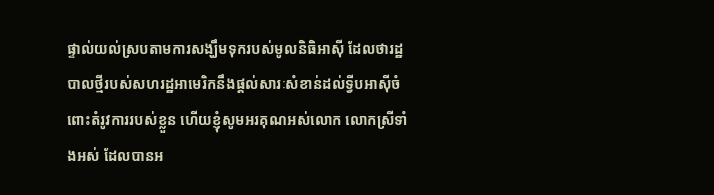ផ្ទាល់យល់ស្របតាមការសង្ឃឹមទុករបស់មូលនិធិអាស៊ី ដែលថារដ្ឋបាលថ្មីរបស់សហរដ្ឋអាមេរិកនឹងផ្តល់សារៈសំខាន់ដល់ទ្វីបអាស៊ីចំពោះតំរូវការរបស់ខ្លួន ហើយខ្ញុំសូមអរគុណអស់លោក លោកស្រីទាំងអស់ ដែលបានអ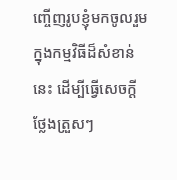ញ្ចើញរូបខ្ញុំមកចូលរួមក្នុងកម្មវិធីដ៏សំខាន់នេះ ដើម្បីធ្វើសេចក្តីថ្លែងត្រួសៗ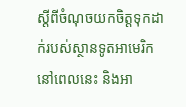ស្តីពីចំណុចយកចិត្តទុកដាក់របស់ស្ថានទូតអាមេរិកនៅពេលនេះ និងអា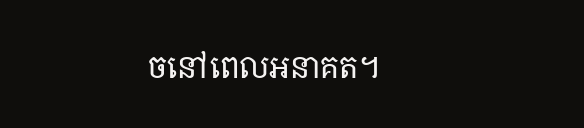ចនៅពេលអនាគត។